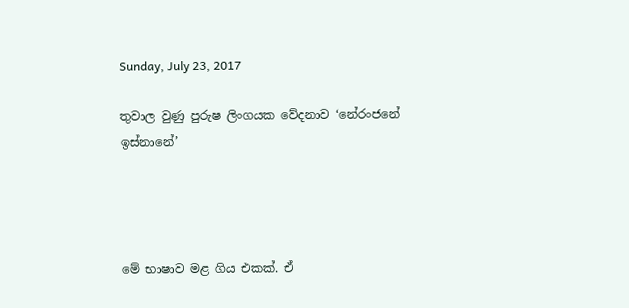Sunday, July 23, 2017

තුවාල වුණු පුරුෂ ලිංගයක වේදනාව ‘නේරංජනේ ඉස්නානේ’




මේ භාෂාව මළ ගිය එකක්. ඒ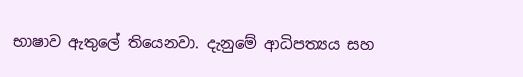භාෂාව ඇතුලේ තියෙනවා. දැනුමේ ආධිපත්‍යය සහ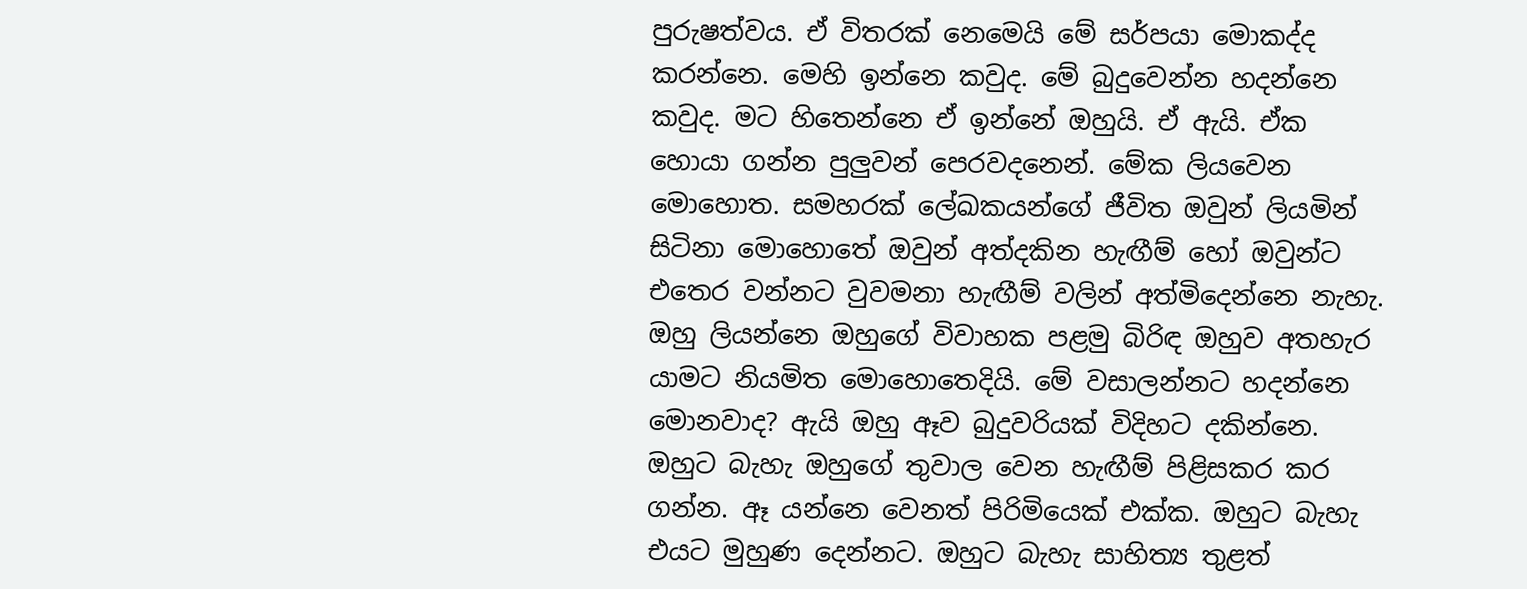පුරුෂත්වය. ඒ විතරක් නෙමෙයි මේ සර්පයා මොකද්ද කරන්නෙ. මෙහි ඉන්නෙ කවුද. මේ බුදුවෙන්න හදන්නෙ කවුද. මට හිතෙන්නෙ ඒ ඉන්නේ ඔහුයි. ඒ ඇයි. ඒක හොයා ගන්න පුලුවන් පෙරවදනෙන්. මේක ලියවෙන මොහොත. සමහරක් ලේඛකයන්ගේ ජීවිත ඔවුන් ලියමින් සිටිනා මොහොතේ ඔවුන් අත්දකින හැඟීම් හෝ ඔවුන්ට එතෙර වන්නට වුවමනා හැඟීම් වලින් අත්මිදෙන්නෙ නැහැ. ඔහු ලියන්නෙ ඔහුගේ විවාහක පළමු බිරිඳ ඔහුව අතහැර යාමට නියමිත මොහොතෙදියි. මේ වසාලන්නට හදන්නෙ මොනවාද? ඇයි ඔහු ඈව බුදුවරියක් විදිහට දකින්නෙ. ඔහුට බැහැ ඔහුගේ තුවාල වෙන හැඟීම් පිළිසකර කර ගන්න. ඈ යන්නෙ වෙනත් පිරිමියෙක් එක්ක. ඔහුට බැහැ එයට මුහුණ දෙන්නට. ඔහුට බැහැ සාහිත්‍ය තුළත්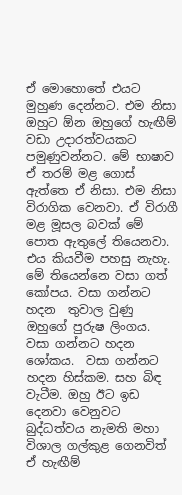ඒ මොහොතේ එයට මුහුණ දෙන්නට. එම නිසා ඔහුට ඕන ඔහුගේ හැඟීම් වඩා උදාරත්වයකට පමුණුවන්නට. මේ භාෂාව ඒ තරම් මළ ගොස් ඇත්තෙ ඒ නිසා. එම නිසා විරාගික වෙනවා. ඒ විරාගී මළ මූසල බවක් මේ පොත ඇතුලේ තියෙනවා. එය කියවීම පහසු නැහැ.  මේ තියෙන්නෙ වසා ගත් කෝපය. වසා ගන්නට හදන  තුවාල වුණු ඔහුගේ පුරුෂ ලිංගය.  වසා ගන්නට හදන ශෝකය.  වසා ගන්නට හදන හිස්කම. සහ බිඳ වැටීම. ඔහු ඊට ඉඩ දෙනවා වෙනුවට බුද්ධත්වය නැමති මහා විශාල ගල්කුළ ගෙනවිත් ඒ හැඟීම්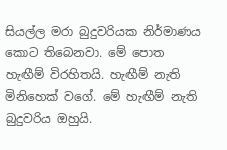සියල්ල මරා බුදුවරියක නිර්මාණය කොට තිබෙනවා. මේ පොත හැඟීම් විරහිතයි. හැඟීම් නැති මිනිහෙක් වගේ. මේ හැඟීම් නැති බුදුවරිය ඔහුයි.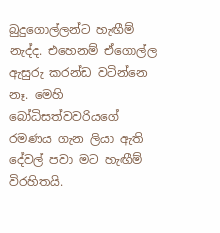බුදුගොල්ලන්ට හැඟීම් නැද්ද. එහෙනම් ඒගොල්ල ඇසුරු කරන්ඩ වටින්නෙ නෑ. මෙහි බෝධිසත්වවරියගේ රමණය ගැන ලියා ඇති දේවල් පවා මට හැඟීම් විරහිතයි.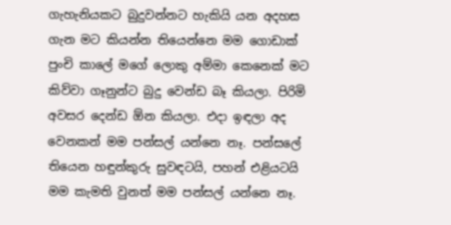ගැහැනියකට බුදුවන්නට හැකියි යන අදහස ගැන මට කියන්න තියෙන්නෙ මම ගොඩාක් පුංචි කාලේ මගේ ලොකු අම්මා කෙනෙක් මට කිව්වා ගෑනුන්ට බුදු වෙන්ඩ බෑ කියලා. පිරිමි අවසර දෙන්ඩ ඕන කියලා. එදා ඉඳලා අද වෙනකන් මම පන්සල් යන්නෙ නෑ. පන්සලේ තියෙන හඳුන්කුරු සුවඳටයි, පහන් එළියටයි මම කැමති වුනත් මම පන්සල් යන්නෙ නෑ.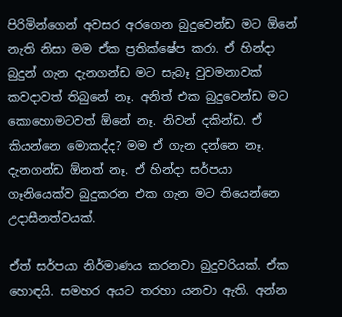පිරිමින්ගෙන් අවසර අරගෙන බුදුවෙන්ඩ මට ඕනේ නැති නිසා මම ඒක ප්‍රතික්ෂේප කරා. ඒ හින්දා බුදුන් ගැන දැනගන්ඩ මට සැබෑ වුවමනාවක් කවදාවත් තිබුනේ නෑ. අනිත් එක බුදුවෙන්ඩ මට කොහොමටවත් ඕනේ නෑ. නිවන් දකින්ඩ. ඒ කියන්නෙ මොකද්ද? මම ඒ ගැන දන්නෙ නෑ. දැනගන්ඩ ඕනත් නෑ. ඒ හින්දා සර්පයා ගෑනියෙක්ව බුදුකරන එක ගැන මට තියෙන්නෙ උදාසීනත්වයක්.

ඒත් සර්පයා නිර්මාණය කරනවා බුදුවරියක්. ඒක හොඳයි. සමහර අයට තරහා යනවා ඇති. අන්න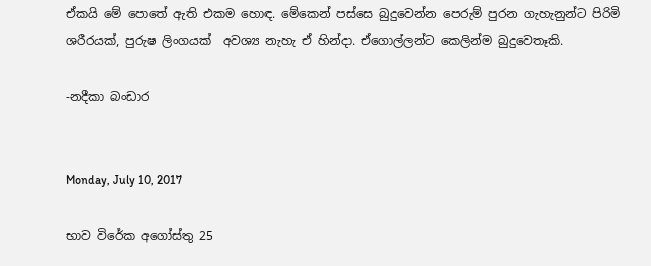ඒකයි මේ පොතේ ඇති එකම හොඳ. මේකෙන් පස්සෙ බුදුවෙන්න පෙරුම් පුරන ගැහැනුන්ට පිරිමි ශරීරයක්, පුරුෂ ලිංගයක්  අවශ්‍ය නැහැ ඒ හින්දා. ඒගොල්ලන්ට කෙලින්ම බුදුවෙතෑකි.

-නදීකා බංඩාර


Monday, July 10, 2017

භාව විරේක අගෝස්තු 25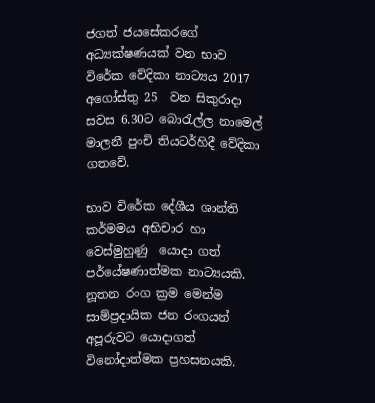ජගත් ජයසේකරගේ අධ්‍යක්ෂණයක් වන භාව විරේක වේදිකා නාට්‍යය 2017  අගෝස්තු 25  වන සිකුරාදා සවස 6.30ට බොරැල්ල නාමෙල් මාලනී පුංචි තියටර්හිදී වේදිකා ගතවේ.

භාව විරේක දේශීය ශාන්ති කර්මමය අභිචාර හා වෙස්මුහුණු  යොදා ගත් පර්යේෂණාත්මක නාට්‍යයකි. නූතන රංග ක්‍රම මෙන්ම සාම්ප්‍රදායික ජන රංගයන් අපූරුවට යොදාගත් විනෝදාත්මක ප්‍රහසනයකි.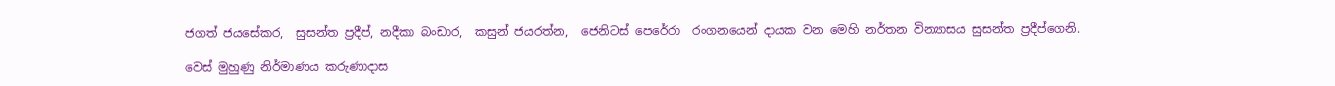ජගත් ජයසේකර,  සුසන්ත ප්‍රදීප්, නදීකා බංඩාර,  කසුන් ජයරත්න,  ජෙනිටස් පෙරේරා  රංගනයෙන් දායක වන මෙහි නර්තන වින්‍යාසය සුසන්ත ප්‍රදීප්ගෙනි.

වෙස් මුහුණු නිර්මාණය කරුණාදාස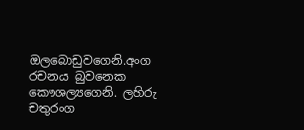ඔලබොඩුවගෙනි.අංග රචනය බුවනෙක කෞශල්‍යගෙනි. ලහිරු චතුරංග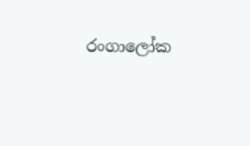රංගාලෝක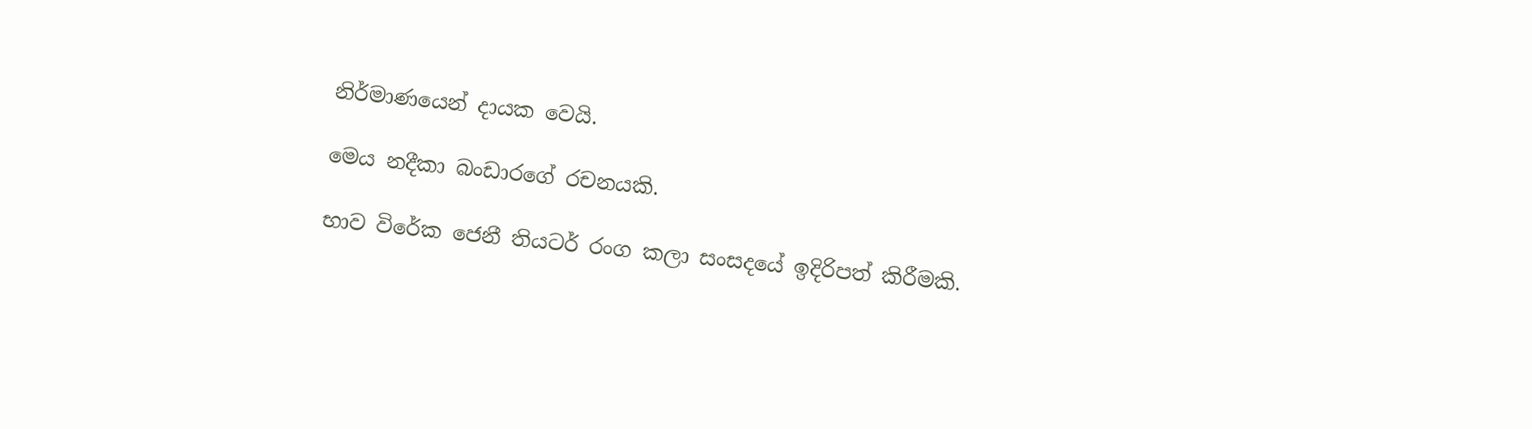නිර්මාණයෙන් දායක වෙයි.

මෙය නදීකා බංඩාරගේ රචනයකි.

භාව විරේක ජෙනී තියටර් රංග කලා සංසදයේ ඉදිරිපත් කිරීමකි.